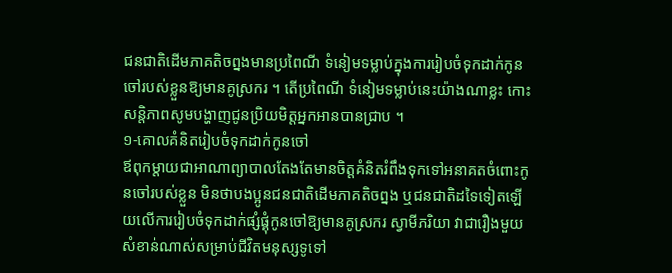ជនជាតិដើមភាគតិចព្នងមានប្រពៃណី ទំនៀមទម្លាប់ក្នុងការរៀបចំទុកដាក់កូនចៅរបស់ខ្លួនឱ្យមានគូស្រករ ។ តើប្រពៃណី ទំនៀមទម្លាប់នេះយ៉ាងណាខ្លះ កោះសន្តិភាពសូមបង្ហាញជូនប្រិយមិត្តអ្នកអានបានជ្រាប ។
១-គោលគំនិតរៀបចំទុកដាក់កូនចៅ
ឪពុកម្តាយជាអាណាព្យាបាលតែងតែមានចិត្តគំនិតរំពឹងទុកទៅអនាគតចំពោះកូនចៅរបស់ខ្លួន មិនថាបងប្អូនជនជាតិដើមភាគតិចព្នង ឬជនជាតិដទៃទៀតឡើយលើការរៀបចំទុកដាក់ផ្សំផ្គុំកូនចៅឱ្យមានគូស្រករ ស្វាមីភរិយា វាជារឿងមួយសំខាន់ណាស់សម្រាប់ជីវិតមនុស្សទូទៅ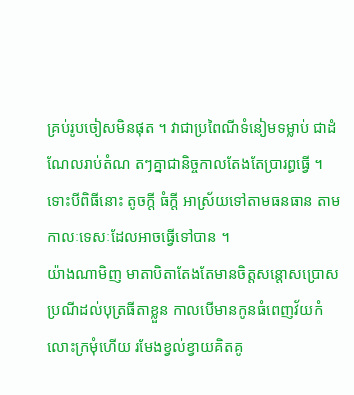គ្រប់រូបចៀសមិនផុត ។ វាជាប្រពៃណីទំនៀមទម្លាប់ ជាដំណែលរាប់តំណ តៗគ្នាជានិច្ចកាលតែងតែប្រារព្ធធើ្វ ។ ទោះបីពិធីនោះ តូចក្តី ធំក្តី អាស្រ័យទៅតាមធនធាន តាមកាលៈទេសៈដែលអាចធ្វើទៅបាន ។
យ៉ាងណាមិញ មាតាបិតាតែងតែមានចិត្តសន្តោសប្រោសប្រណីដល់បុត្រធីតាខ្លួន កាលបើមានកូនធំពេញវ័យកំលោះក្រមុំហើយ រមែងខ្វល់ខ្វាយគិតគូ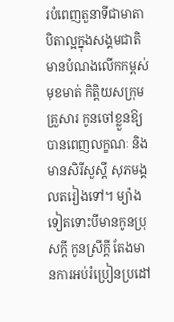របំពេញតួនាទីជាមាតា បិតាល្អក្នុងសង្គមជាតិ មានបំណងលើកកម្ពស់មុខមាត់ កិត្តិយសក្រុមគ្រួសារ កូនចៅខ្លួនឱ្យបានពេញលក្ខណៈ និងមានសិរីសួស្តី សុភមង្គលតរៀងទៅ។ ម្យ៉ាងទៀតទោះបីមានកូនប្រុសក្តី កូនស្រីក្តី តែងមានការអប់រំប្រៀនប្រដៅ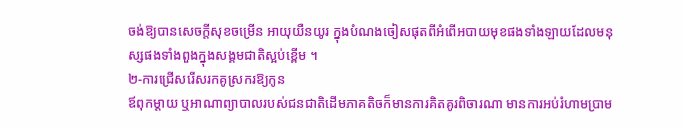ចង់ឱ្យបានសេចក្តីសុខចម្រើន អាយុយឺនយូរ ក្នុងបំណងចៀសផុតពីអំពើអបាយមុខផងទាំងឡាយដែលមនុស្សផងទាំងពួងក្នុងសង្គមជាតិស្អប់ខ្ពើម ។
២-ការជ្រើសរើសរកគូស្រករឱ្យកូន
ឪពុកម្តាយ ឬអាណាព្យាបាលរបស់ជនជាតិដើមភាគតិចក៏មានការគិតគូរពិចារណា មានការអប់រំហាមប្រាម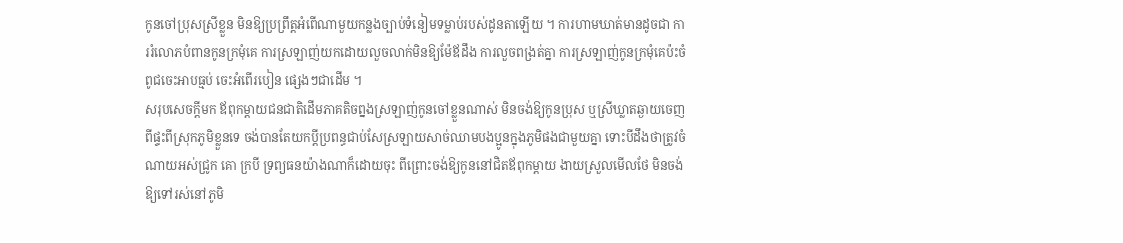កូនចៅប្រុសស្រីខ្លួន មិនឱ្យប្រព្រឹត្តអំពើណាមួយកន្លងច្បាប់ទំនៀមទម្លាប់របស់ដូនតាឡើយ ។ ការហាមឃាត់មានដូចជា ការរំលោភបំពានកូនក្រមុំគេ ការស្រឡាញ់យកដោយលួចលាក់មិនឱ្យម៉ែឪដឹង ការលួចពង្រត់គ្នា ការស្រឡាញ់កូនក្រមុំគេប៉ះចំពូជចេះអាបធ្មប់ ចេះអំពើរបៀន ផ្សេងៗជាដើម ។
សរុបសេចក្តីមក ឪពុកម្តាយជនជាតិដើមភាគតិចព្នងស្រឡាញ់កូនចៅខ្លួនណាស់ មិនចង់ឱ្យកូនប្រុស ឬស្រីឃ្លាតឆ្ងាយចេញពីផ្ទះពីស្រុកភូមិខ្លួនទេ ចង់បានតែយកប្តីប្រពន្ធជាប់សែស្រឡាយសាច់ឈាមបងប្អូនក្នុងភូមិផងជាមួយគ្នា ទោះបីដឹងថាត្រូវចំណាយអស់ជ្រូក គោ ក្របី ទ្រព្យធនយ៉ាងណាក៏ដោយចុះ ពីព្រោះចង់ឱ្យកូននៅជិតឪពុកម្តាយ ងាយស្រួលមើលថែ មិនចង់ឱ្យទៅរស់នៅភូមិ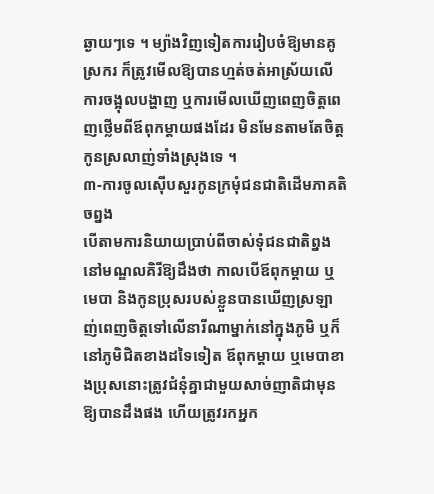ឆ្ងាយៗទេ ។ ម្យ៉ាងវិញទៀតការរៀបចំឱ្យមានគូស្រករ ក៏ត្រូវមើលឱ្យបានហ្មត់ចត់អាស្រ័យលើការចង្អុលបង្ហាញ ឬការមើលឃើញពេញចិត្តពេញថ្លើមពីឪពុកម្តាយផងដែរ មិនមែនតាមតែចិត្តកូនស្រលាញ់ទាំងស្រុងទេ ។
៣-ការចូលស៊ើបសួរកូនក្រមុំជនជាតិដើមភាគតិចព្នង
បើតាមការនិយាយប្រាប់ពីចាស់ទុំជនជាតិព្នងនៅមណ្ឌលគិរីឱ្យដឹងថា កាលបើឪពុកម្តាយ ឬមេបា និងកូនប្រុសរបស់ខ្លួនបានឃើញស្រឡាញ់ពេញចិត្តទៅលើនារីណាម្នាក់នៅក្នុងភូមិ ឬក៏នៅភូមិជិតខាងដទៃទៀត ឪពុកម្តាយ ឬមេបាខាងប្រុសនោះត្រូវជំនុំគ្នាជាមួយសាច់ញាតិជាមុនឱ្យបានដឹងផង ហើយត្រូវរកអ្នក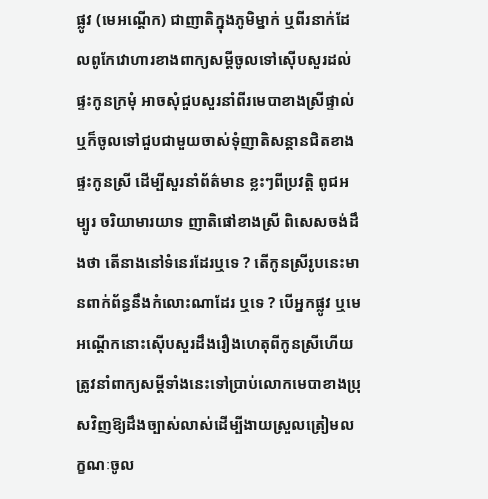ផ្លូវ (មេអណ្តើក) ជាញាតិក្នុងភូមិម្នាក់ ឬពីរនាក់ដែលពូកែវោហារខាងពាក្យសម្តីចូលទៅស៊ើបសួរដល់ផ្ទះកូនក្រមុំ អាចសុំជួបសួរនាំពីរមេបាខាងស្រីផ្ទាល់ ឬក៏ចូលទៅជួបជាមួយចាស់ទុំញាតិសន្តានជិតខាងផ្ទះកូនស្រី ដើម្បីសួរនាំព័ត៌មាន ខ្លះៗពីប្រវតិ្ត ពូជអម្បូរ ចរិយាមារយាទ ញាតិផៅខាងស្រី ពិសេសចង់ដឹងថា តើនាងនៅទំនេរដែរឬទេ ? តើកូនស្រីរូបនេះមានពាក់ព័ន្ធនឹងកំលោះណាដែរ ឬទេ ? បើអ្នកផ្លូវ ឬមេអណ្តើកនោះស៊ើបសួរដឹងរឿងហេតុពីកូនស្រីហើយ ត្រូវនាំពាក្យសម្តីទាំងនេះទៅប្រាប់លោកមេបាខាងប្រុសវិញឱ្យដឹងច្បាស់លាស់ដើម្បីងាយស្រួលត្រៀមលក្ខណៈចូល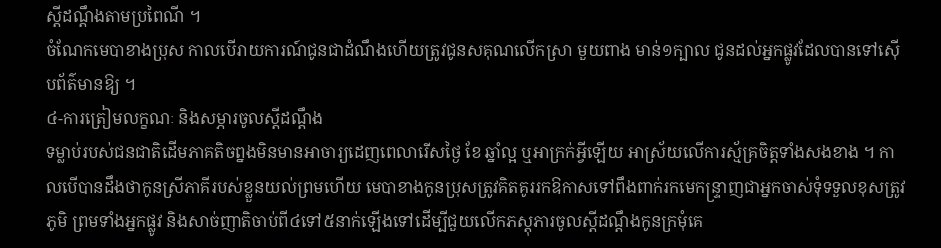ស្តីដណ្តឹងតាមប្រពៃណី ។
ចំណែកមេបាខាងប្រុស កាលបើរាយការណ៍ជូនជាដំណឹងហើយត្រូវជូនសគុណលើកស្រា មួយពាង មាន់១ក្បាល ជូនដល់អ្នកផ្លូវដែលបានទៅស៊ើបព័ត៌មានឱ្យ ។
៤-ការត្រៀមលក្ខណៈ និងសម្ភារចូលស្តីដណ្តឹង
ទម្លាប់របស់ជនជាតិដើមភាគតិចព្នងមិនមានអាចារ្យដេញពេលារើសថ្ងៃ ខែ ឆ្នាំល្អ ឬអាក្រក់អ្វីឡើយ អាស្រ័យលើការស្ម័គ្រចិត្តទាំងសងខាង ។ កាលបើបានដឹងថាកូនស្រីភាគីរបស់ខ្លួនយល់ព្រមហើយ មេបាខាងកូនប្រុសត្រូវគិតគូររកឱកាសទៅពឹងពាក់រកមេកន្ទ្រាញជាអ្នកចាស់ទុំទទួលខុសត្រូវភូមិ ព្រមទាំងអ្នកផ្លូវ និងសាច់ញាតិចាប់ពី៤ទៅ៥នាក់ឡើងទៅដើម្បីជួយលើកភស្តុភារចូលស្តីដណ្តឹងកូនក្រមុំគេ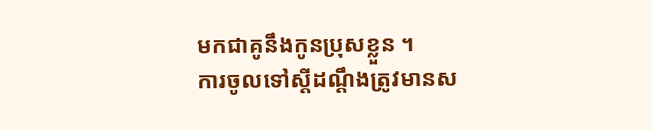មកជាគូនឹងកូនប្រុសខ្លួន ។
ការចូលទៅស្តីដណ្តឹងត្រូវមានស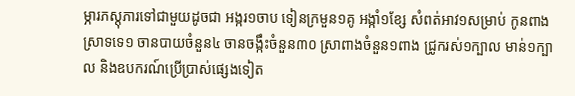ម្ភារភស្តុភារទៅជាមួយដូចជា អង្ករ១ចាប ទៀនក្រមួន១គូ អង្កាំ១ខ្សែ សំពត់អាវ១សម្រាប់ កូនពាងស្រាទទេ១ ចានបាយចំនួន៤ ចានចង្កឹះចំនួន៣០ ស្រាពាងចំនួន១ពាង ជ្រូករស់១ក្បាល មាន់១ក្បាល និងឧបករណ៍ប្រើប្រាស់ផ្សេងទៀត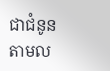ជាជំនូនតាមល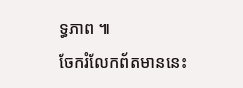ទ្ធភាព ៕
ចែករំលែកព័តមាននេះ